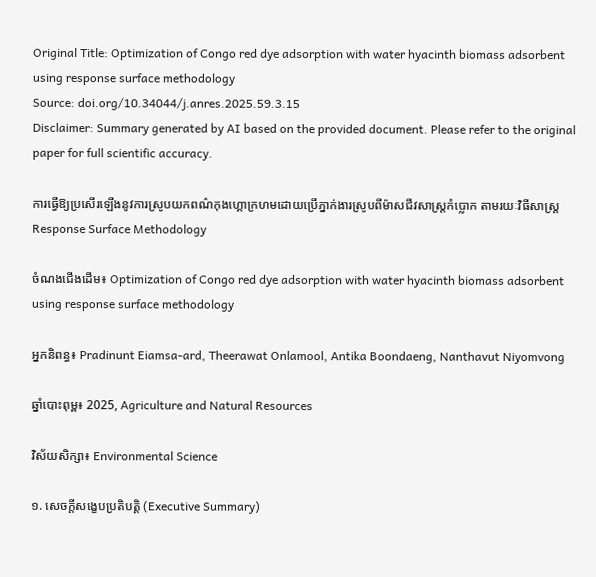Original Title: Optimization of Congo red dye adsorption with water hyacinth biomass adsorbent using response surface methodology
Source: doi.org/10.34044/j.anres.2025.59.3.15
Disclaimer: Summary generated by AI based on the provided document. Please refer to the original paper for full scientific accuracy.

ការធ្វើឱ្យប្រសើរឡើងនូវការស្រូបយកពណ៌កុងហ្គោក្រហមដោយប្រើភ្នាក់ងារស្រូបពីម៉ាសជីវសាស្ត្រកំប្លោក តាមរយៈវិធីសាស្ត្រ Response Surface Methodology

ចំណងជើងដើម៖ Optimization of Congo red dye adsorption with water hyacinth biomass adsorbent using response surface methodology

អ្នកនិពន្ធ៖ Pradinunt Eiamsa-ard, Theerawat Onlamool, Antika Boondaeng, Nanthavut Niyomvong

ឆ្នាំបោះពុម្ព៖ 2025, Agriculture and Natural Resources

វិស័យសិក្សា៖ Environmental Science

១. សេចក្តីសង្ខេបប្រតិបត្តិ (Executive Summary)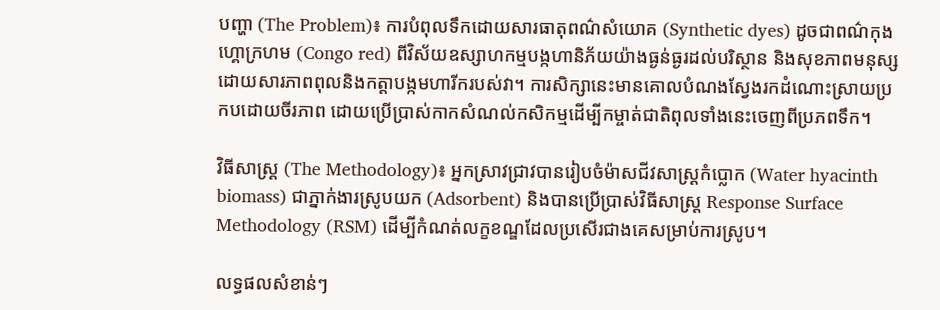បញ្ហា (The Problem)៖ ការបំពុលទឹកដោយសារធាតុពណ៌សំយោគ (Synthetic dyes) ដូចជាពណ៌កុងហ្គោក្រហម (Congo red) ពីវិស័យឧស្សាហកម្មបង្កហានិភ័យយ៉ាងធ្ងន់ធ្ងរដល់បរិស្ថាន និងសុខភាពមនុស្សដោយសារភាពពុលនិងកត្តាបង្កមហារីករបស់វា។ ការសិក្សានេះមានគោលបំណងស្វែងរកដំណោះស្រាយប្រកបដោយចីរភាព ដោយប្រើប្រាស់កាកសំណល់កសិកម្មដើម្បីកម្ចាត់ជាតិពុលទាំងនេះចេញពីប្រភពទឹក។

វិធីសាស្ត្រ (The Methodology)៖ អ្នកស្រាវជ្រាវបានរៀបចំម៉ាសជីវសាស្ត្រកំប្លោក (Water hyacinth biomass) ជាភ្នាក់ងារស្រូបយក (Adsorbent) និងបានប្រើប្រាស់វិធីសាស្ត្រ Response Surface Methodology (RSM) ដើម្បីកំណត់លក្ខខណ្ឌដែលប្រសើរជាងគេសម្រាប់ការស្រូប។

លទ្ធផលសំខាន់ៗ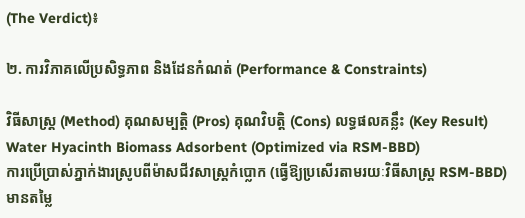(The Verdict)៖

២. ការវិភាគលើប្រសិទ្ធភាព និងដែនកំណត់ (Performance & Constraints)

វិធីសាស្ត្រ (Method) គុណសម្បត្តិ (Pros) គុណវិបត្តិ (Cons) លទ្ធផលគន្លឹះ (Key Result)
Water Hyacinth Biomass Adsorbent (Optimized via RSM-BBD)
ការប្រើប្រាស់ភ្នាក់ងារស្រូបពីម៉ាសជីវសាស្ត្រកំប្លោក (ធ្វើឱ្យប្រសើរតាមរយៈវិធីសាស្ត្រ RSM-BBD)
មានតម្លៃ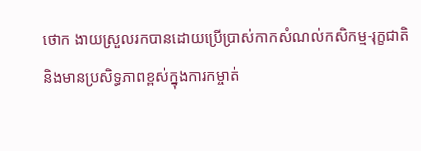ថោក ងាយស្រួលរកបានដោយប្រើប្រាស់កាកសំណល់កសិកម្ម-រុក្ខជាតិ និងមានប្រសិទ្ធភាពខ្ពស់ក្នុងការកម្ចាត់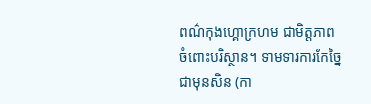ពណ៌កុងហ្គោក្រហម ជាមិត្តភាពចំពោះបរិស្ថាន។ ទាមទារការកែច្នៃជាមុនសិន (កា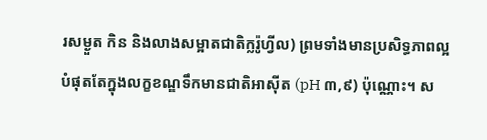រសម្ងួត កិន និងលាងសម្អាតជាតិក្លរ៉ូហ្វីល) ព្រមទាំងមានប្រសិទ្ធភាពល្អបំផុតតែក្នុងលក្ខខណ្ឌទឹកមានជាតិអាស៊ីត (pH ៣,៩) ប៉ុណ្ណោះ។ ស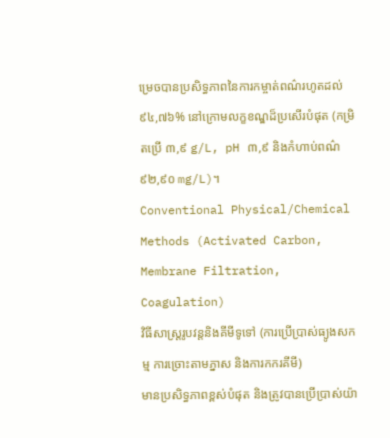ម្រេចបានប្រសិទ្ធភាពនៃការកម្ចាត់ពណ៌រហូតដល់ ៩៤,៧៦% នៅក្រោមលក្ខខណ្ឌដ៏ប្រសើរបំផុត (កម្រិតប្រើ ៣,៩ g/L, pH ៣,៩ និងកំហាប់ពណ៌ ៩២,៩០ mg/L)។
Conventional Physical/Chemical Methods (Activated Carbon, Membrane Filtration, Coagulation)
វិធីសាស្ត្ររូបវន្តនិងគីមីទូទៅ (ការប្រើប្រាស់ធ្យូងសកម្ម ការច្រោះតាមភ្នាស និងការកករគីមី)
មានប្រសិទ្ធភាពខ្ពស់បំផុត និងត្រូវបានប្រើប្រាស់យ៉ា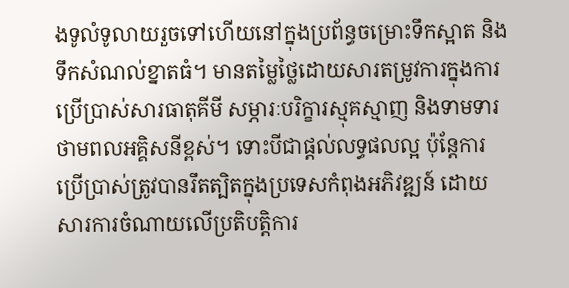ងទូលំទូលាយរួចទៅហើយនៅក្នុងប្រព័ន្ធចម្រោះទឹកស្អាត និងទឹកសំណល់ខ្នាតធំ។ មានតម្លៃថ្លៃដោយសារតម្រូវការក្នុងការប្រើប្រាស់សារធាតុគីមី សម្ភារៈបរិក្ខារស្មុគស្មាញ និងទាមទារថាមពលអគ្គិសនីខ្ពស់។ ទោះបីជាផ្តល់លទ្ធផលល្អ ប៉ុន្តែការប្រើប្រាស់ត្រូវបានរឹតត្បិតក្នុងប្រទេសកំពុងអភិវឌ្ឍន៍ ដោយសារការចំណាយលើប្រតិបត្តិការ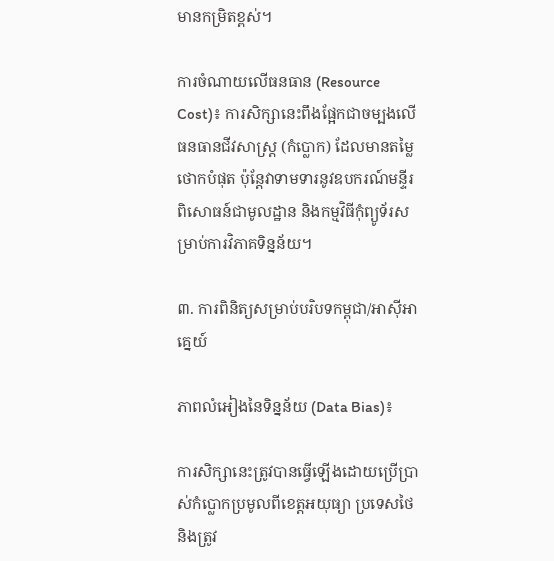មានកម្រិតខ្ពស់។

ការចំណាយលើធនធាន (Resource Cost)៖ ការសិក្សានេះពឹងផ្អែកជាចម្បងលើធនធានជីវសាស្ត្រ (កំប្លោក) ដែលមានតម្លៃថោកបំផុត ប៉ុន្តែវាទាមទារនូវឧបករណ៍មន្ទីរពិសោធន៍ជាមូលដ្ឋាន និងកម្មវិធីកុំព្យូទ័រសម្រាប់ការវិភាគទិន្នន័យ។

៣. ការពិនិត្យសម្រាប់បរិបទកម្ពុជា/អាស៊ីអាគ្នេយ៍

ភាពលំអៀងនៃទិន្នន័យ (Data Bias)៖

ការសិក្សានេះត្រូវបានធ្វើឡើងដោយប្រើប្រាស់កំប្លោកប្រមូលពីខេត្តអយុធ្យា ប្រទេសថៃ និងត្រូវ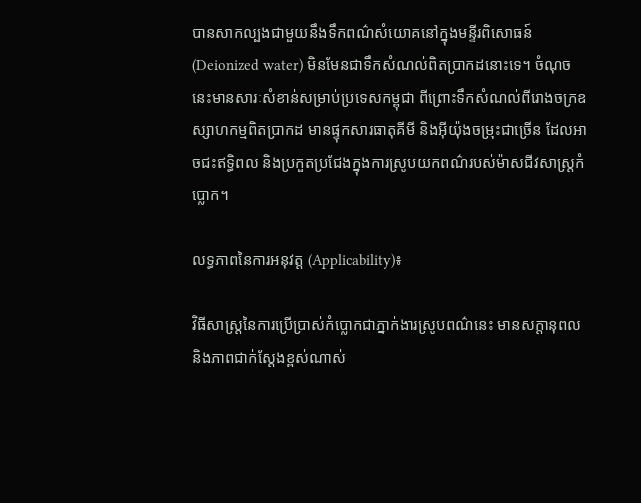បានសាកល្បងជាមួយនឹងទឹកពណ៌សំយោគនៅក្នុងមន្ទីរពិសោធន៍ (Deionized water) មិនមែនជាទឹកសំណល់ពិតប្រាកដនោះទេ។ ចំណុចនេះមានសារៈសំខាន់សម្រាប់ប្រទេសកម្ពុជា ពីព្រោះទឹកសំណល់ពីរោងចក្រឧស្សាហកម្មពិតប្រាកដ មានផ្ទុកសារធាតុគីមី និងអ៊ីយ៉ុងចម្រុះជាច្រើន ដែលអាចជះឥទ្ធិពល និងប្រកួតប្រជែងក្នុងការស្រូបយកពណ៌របស់ម៉ាសជីវសាស្ត្រកំប្លោក។

លទ្ធភាពនៃការអនុវត្ត (Applicability)៖

វិធីសាស្ត្រនៃការប្រើប្រាស់កំប្លោកជាភ្នាក់ងារស្រូបពណ៌នេះ មានសក្តានុពល និងភាពជាក់ស្តែងខ្ពស់ណាស់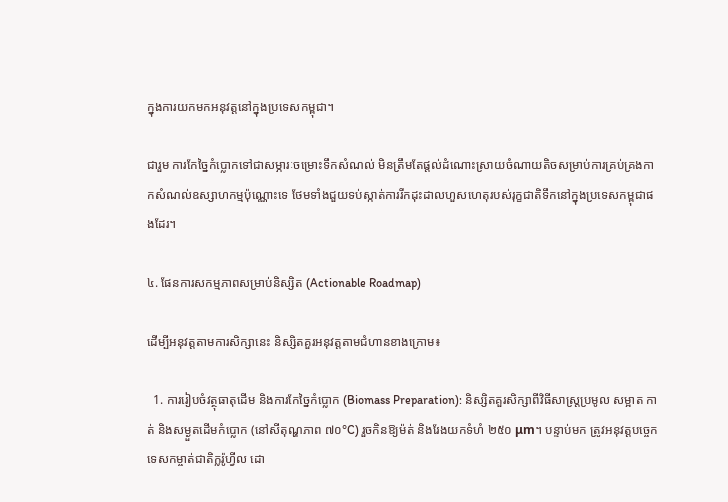ក្នុងការយកមកអនុវត្តនៅក្នុងប្រទេសកម្ពុជា។

ជារួម ការកែច្នៃកំប្លោកទៅជាសម្ភារៈចម្រោះទឹកសំណល់ មិនត្រឹមតែផ្តល់ដំណោះស្រាយចំណាយតិចសម្រាប់ការគ្រប់គ្រងកាកសំណល់ឧស្សាហកម្មប៉ុណ្ណោះទេ ថែមទាំងជួយទប់ស្កាត់ការរីកដុះដាលហួសហេតុរបស់រុក្ខជាតិទឹកនៅក្នុងប្រទេសកម្ពុជាផងដែរ។

៤. ផែនការសកម្មភាពសម្រាប់និស្សិត (Actionable Roadmap)

ដើម្បីអនុវត្តតាមការសិក្សានេះ និស្សិតគួរអនុវត្តតាមជំហានខាងក្រោម៖

  1. ការរៀបចំវត្ថុធាតុដើម និងការកែច្នៃកំប្លោក (Biomass Preparation): និស្សិតគួរសិក្សាពីវិធីសាស្រ្តប្រមូល សម្អាត កាត់ និងសម្ងួតដើមកំប្លោក (នៅសីតុណ្ហភាព ៧០°C) រួចកិនឱ្យម៉ត់ និងរែងយកទំហំ ២៥០ μm។ បន្ទាប់មក ត្រូវអនុវត្តបច្ចេកទេសកម្ចាត់ជាតិក្លរ៉ូហ្វីល ដោ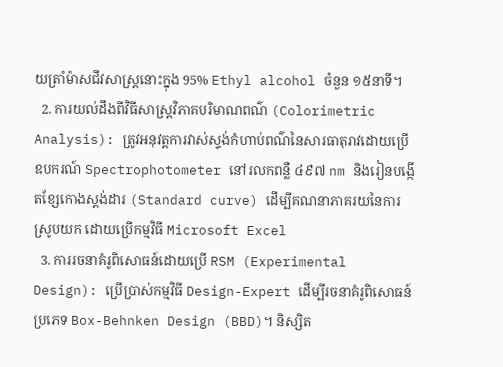យត្រាំម៉ាសជីវសាស្ត្រនោះក្នុង 95% Ethyl alcohol ចំនួន ១៥នាទី។
  2. ការយល់ដឹងពីវិធីសាស្ត្រវិភាគបរិមាណពណ៌ (Colorimetric Analysis): ត្រូវអនុវត្តការវាស់ស្ទង់កំហាប់ពណ៌នៃសារធាតុរាវដោយប្រើឧបករណ៍ Spectrophotometer នៅរលកពន្លឺ ៤៩៧ nm និងរៀនបង្កើតខ្សែកោងស្តង់ដារ (Standard curve) ដើម្បីគណនាភាគរយនៃការស្រូបយក ដោយប្រើកម្មវិធី Microsoft Excel
  3. ការរចនាគំរូពិសោធន៍ដោយប្រើ RSM (Experimental Design): ប្រើប្រាស់កម្មវិធី Design-Expert ដើម្បីរចនាគំរូពិសោធន៍ប្រភេទ Box-Behnken Design (BBD)។ និស្សិត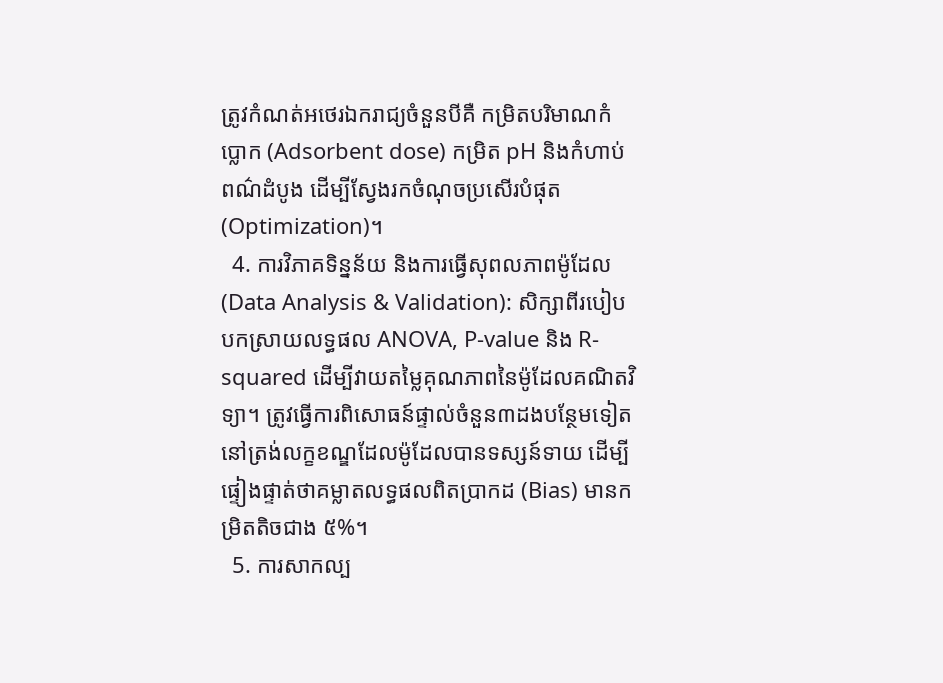ត្រូវកំណត់អថេរឯករាជ្យចំនួនបីគឺ កម្រិតបរិមាណកំប្លោក (Adsorbent dose) កម្រិត pH និងកំហាប់ពណ៌ដំបូង ដើម្បីស្វែងរកចំណុចប្រសើរបំផុត (Optimization)។
  4. ការវិភាគទិន្នន័យ និងការធ្វើសុពលភាពម៉ូដែល (Data Analysis & Validation): សិក្សាពីរបៀបបកស្រាយលទ្ធផល ANOVA, P-value និង R-squared ដើម្បីវាយតម្លៃគុណភាពនៃម៉ូដែលគណិតវិទ្យា។ ត្រូវធ្វើការពិសោធន៍ផ្ទាល់ចំនួន៣ដងបន្ថែមទៀត នៅត្រង់លក្ខខណ្ឌដែលម៉ូដែលបានទស្សន៍ទាយ ដើម្បីផ្ទៀងផ្ទាត់ថាគម្លាតលទ្ធផលពិតប្រាកដ (Bias) មានកម្រិតតិចជាង ៥%។
  5. ការសាកល្ប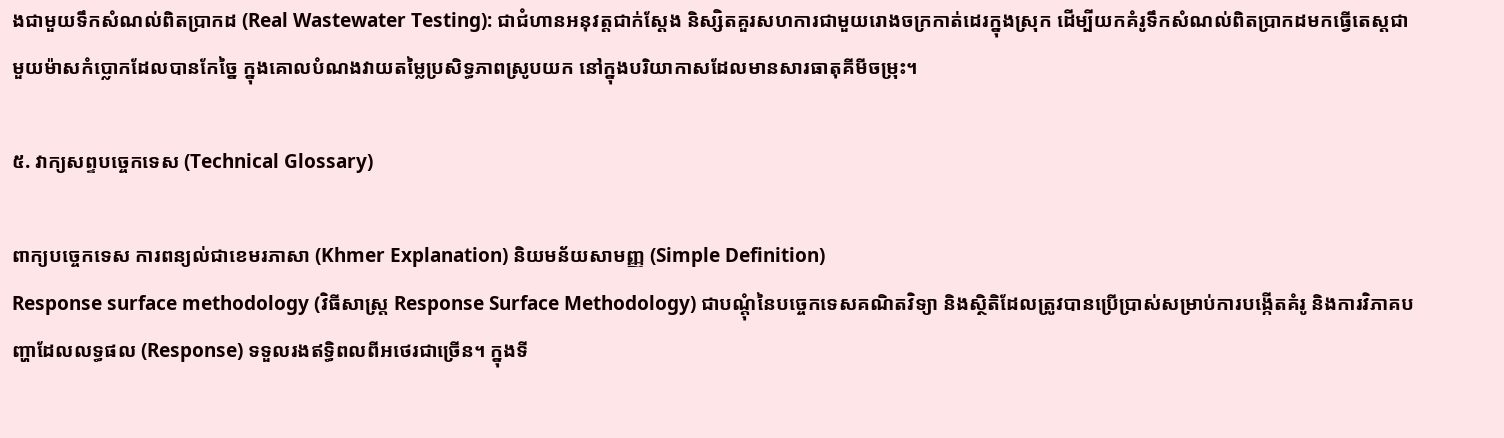ងជាមួយទឹកសំណល់ពិតប្រាកដ (Real Wastewater Testing): ជាជំហានអនុវត្តជាក់ស្តែង និស្សិតគួរសហការជាមួយរោងចក្រកាត់ដេរក្នុងស្រុក ដើម្បីយកគំរូទឹកសំណល់ពិតប្រាកដមកធ្វើតេស្តជាមួយម៉ាសកំប្លោកដែលបានកែច្នៃ ក្នុងគោលបំណងវាយតម្លៃប្រសិទ្ធភាពស្រូបយក នៅក្នុងបរិយាកាសដែលមានសារធាតុគីមីចម្រុះ។

៥. វាក្យសព្ទបច្ចេកទេស (Technical Glossary)

ពាក្យបច្ចេកទេស ការពន្យល់ជាខេមរភាសា (Khmer Explanation) និយមន័យសាមញ្ញ (Simple Definition)
Response surface methodology (វិធីសាស្ត្រ Response Surface Methodology) ជាបណ្តុំនៃបច្ចេកទេសគណិតវិទ្យា និងស្ថិតិដែលត្រូវបានប្រើប្រាស់សម្រាប់ការបង្កើតគំរូ និងការវិភាគបញ្ហាដែលលទ្ធផល (Response) ទទួលរងឥទ្ធិពលពីអថេរជាច្រើន។ ក្នុងទី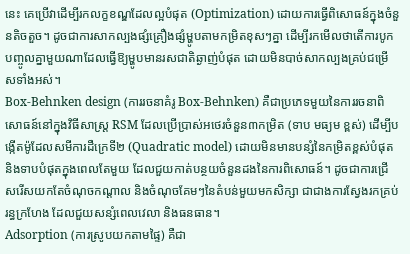នេះ គេប្រើវាដើម្បីរកលក្ខខណ្ឌដែលល្អបំផុត (Optimization) ដោយការធ្វើពិសោធន៍ក្នុងចំនួនតិចតួច។ ដូចជាការសាកល្បងផ្សំគ្រឿងផ្សំម្ហូបតាមកម្រិតខុសៗគ្នា ដើម្បីរកមើលថាតើការបូកបញ្ចូលគ្នាមួយណាដែលធ្វើឱ្យម្ហូបមានរសជាតិឆ្ងាញ់បំផុត ដោយមិនបាច់សាកល្បងគ្រប់ជម្រើសទាំងអស់។
Box-Behnken design (ការរចនាគំរូ Box-Behnken) គឺជាប្រភេទមួយនៃការរចនាពិសោធន៍នៅក្នុងវិធីសាស្ត្រ RSM ដែលប្រើប្រាស់អថេរចំនួន៣កម្រិត (ទាប មធ្យម ខ្ពស់) ដើម្បីបង្កើតម៉ូដែលសមីការដឺក្រេទី២ (Quadratic model) ដោយមិនមានបន្សំនៃកម្រិតខ្ពស់បំផុត និងទាបបំផុតក្នុងពេលតែមួយ ដែលជួយកាត់បន្ថយចំនួនដងនៃការពិសោធន៍។ ដូចជាការជ្រើសរើសយកតែចំណុចកណ្តាល និងចំណុចគែមៗនៃតំបន់មួយមកសិក្សា ជាជាងការស្វែងរកគ្រប់រន្ធក្រហែង ដែលជួយសន្សំពេលវេលា និងធនធាន។
Adsorption (ការស្រូបយកតាមផ្ទៃ) គឺជា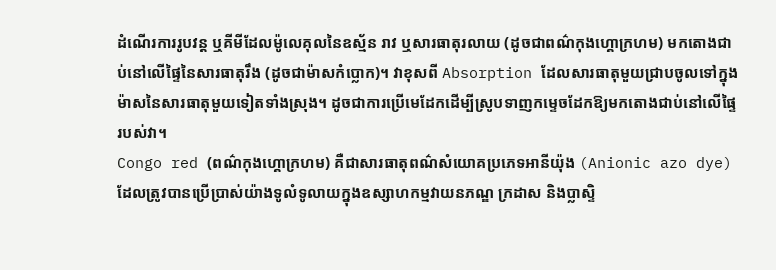ដំណើរការរូបវន្ត ឬគីមីដែលម៉ូលេគុលនៃឧស្ម័ន រាវ ឬសារធាតុរលាយ (ដូចជាពណ៌កុងហ្គោក្រហម) មកតោងជាប់នៅលើផ្ទៃនៃសារធាតុរឹង (ដូចជាម៉ាសកំប្លោក)។ វាខុសពី Absorption ដែលសារធាតុមួយជ្រាបចូលទៅក្នុងម៉ាសនៃសារធាតុមួយទៀតទាំងស្រុង។ ដូចជាការប្រើមេដែកដើម្បីស្រូបទាញកម្ទេចដែកឱ្យមកតោងជាប់នៅលើផ្ទៃរបស់វា។
Congo red (ពណ៌កុងហ្គោក្រហម) គឺជាសារធាតុពណ៌សំយោគប្រភេទអានីយ៉ុង (Anionic azo dye) ដែលត្រូវបានប្រើប្រាស់យ៉ាងទូលំទូលាយក្នុងឧស្សាហកម្មវាយនភណ្ឌ ក្រដាស និងប្លាស្ទិ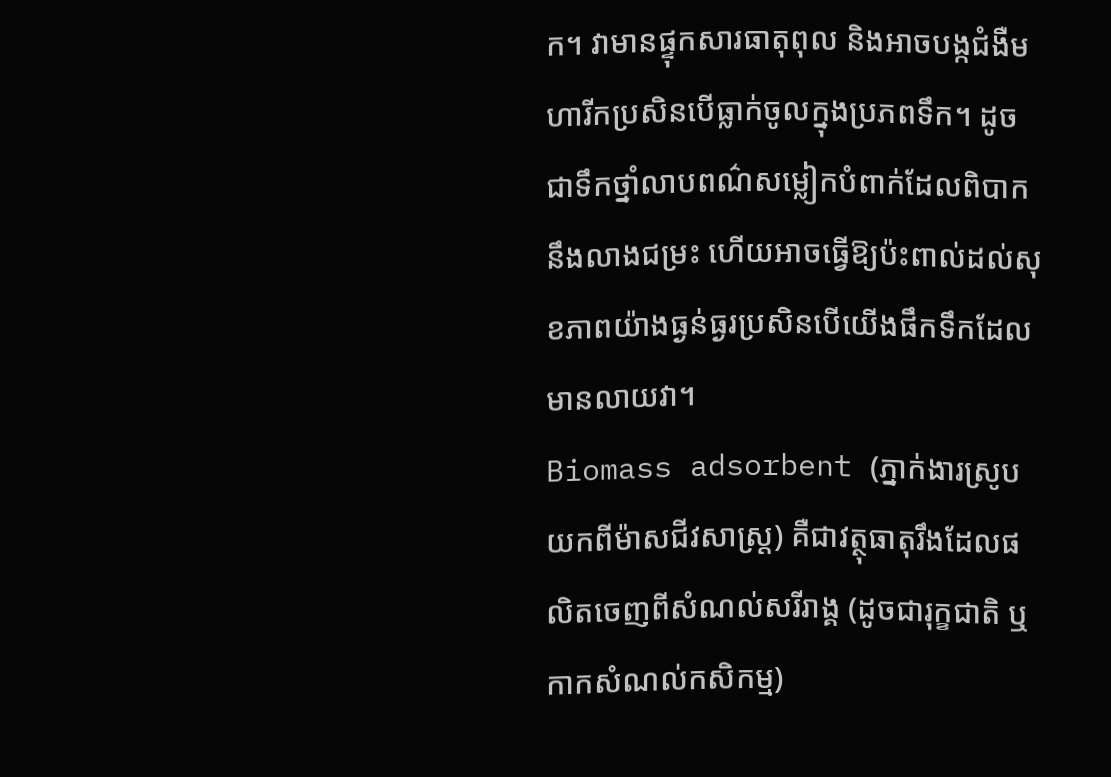ក។ វាមានផ្ទុកសារធាតុពុល និងអាចបង្កជំងឺមហារីកប្រសិនបើធ្លាក់ចូលក្នុងប្រភពទឹក។ ដូចជាទឹកថ្នាំលាបពណ៌សម្លៀកបំពាក់ដែលពិបាកនឹងលាងជម្រះ ហើយអាចធ្វើឱ្យប៉ះពាល់ដល់សុខភាពយ៉ាងធ្ងន់ធ្ងរប្រសិនបើយើងផឹកទឹកដែលមានលាយវា។
Biomass adsorbent (ភ្នាក់ងារស្រូបយកពីម៉ាសជីវសាស្ត្រ) គឺជាវត្ថុធាតុរឹងដែលផលិតចេញពីសំណល់សរីរាង្គ (ដូចជារុក្ខជាតិ ឬកាកសំណល់កសិកម្ម)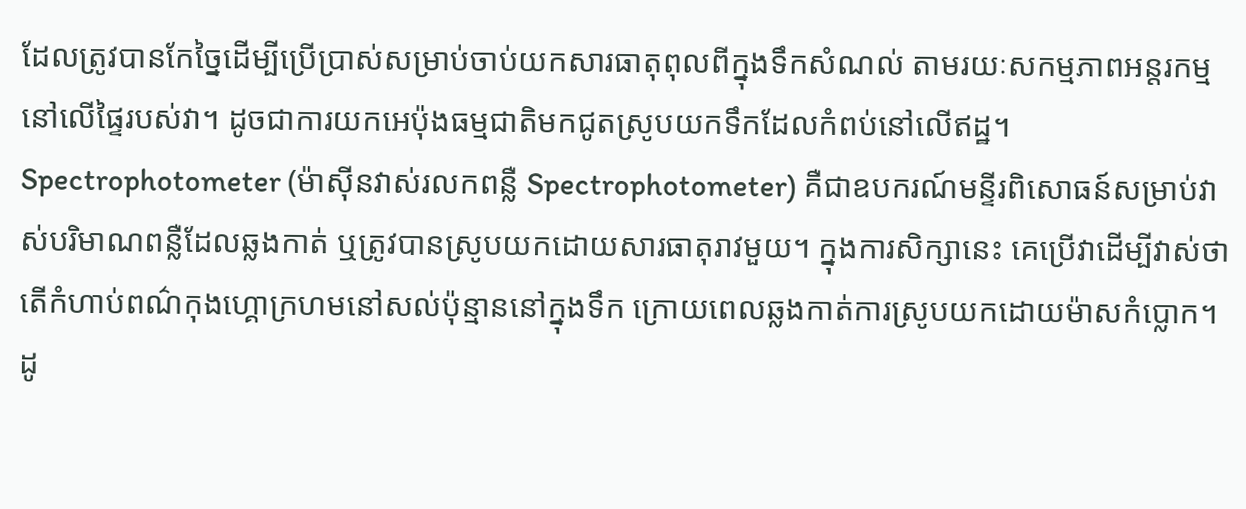ដែលត្រូវបានកែច្នៃដើម្បីប្រើប្រាស់សម្រាប់ចាប់យកសារធាតុពុលពីក្នុងទឹកសំណល់ តាមរយៈសកម្មភាពអន្តរកម្មនៅលើផ្ទៃរបស់វា។ ដូចជាការយកអេប៉ុងធម្មជាតិមកជូតស្រូបយកទឹកដែលកំពប់នៅលើឥដ្ឋ។
Spectrophotometer (ម៉ាស៊ីនវាស់រលកពន្លឺ Spectrophotometer) គឺជាឧបករណ៍មន្ទីរពិសោធន៍សម្រាប់វាស់បរិមាណពន្លឺដែលឆ្លងកាត់ ឬត្រូវបានស្រូបយកដោយសារធាតុរាវមួយ។ ក្នុងការសិក្សានេះ គេប្រើវាដើម្បីវាស់ថាតើកំហាប់ពណ៌កុងហ្គោក្រហមនៅសល់ប៉ុន្មាននៅក្នុងទឹក ក្រោយពេលឆ្លងកាត់ការស្រូបយកដោយម៉ាសកំប្លោក។ ដូ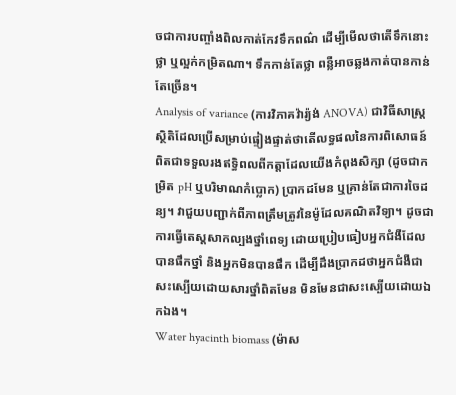ចជាការបញ្ចាំងពិលកាត់កែវទឹកពណ៌ ដើម្បីមើលថាតើទឹកនោះថ្លា ឬល្អក់កម្រិតណា។ ទឹកកាន់តែថ្លា ពន្លឺអាចឆ្លងកាត់បានកាន់តែច្រើន។
Analysis of variance (ការវិភាគវ៉ារ្យ៉ង់ ANOVA) ជាវិធីសាស្ត្រស្ថិតិដែលប្រើសម្រាប់ផ្ទៀងផ្ទាត់ថាតើលទ្ធផលនៃការពិសោធន៍ពិតជាទទួលរងឥទ្ធិពលពីកត្តាដែលយើងកំពុងសិក្សា (ដូចជាកម្រិត pH ឬបរិមាណកំប្លោក) ប្រាកដមែន ឬគ្រាន់តែជាការចៃដន្យ។ វាជួយបញ្ជាក់ពីភាពត្រឹមត្រូវនៃម៉ូដែលគណិតវិទ្យា។ ដូចជាការធ្វើតេស្តសាកល្បងថ្នាំពេទ្យ ដោយប្រៀបធៀបអ្នកជំងឺដែលបានផឹកថ្នាំ និងអ្នកមិនបានផឹក ដើម្បីដឹងប្រាកដថាអ្នកជំងឺជាសះស្បើយដោយសារថ្នាំពិតមែន មិនមែនជាសះស្បើយដោយឯកឯង។
Water hyacinth biomass (ម៉ាស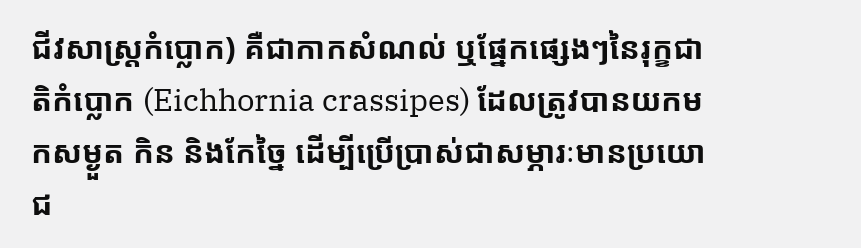ជីវសាស្ត្រកំប្លោក) គឺជាកាកសំណល់ ឬផ្នែកផ្សេងៗនៃរុក្ខជាតិកំប្លោក (Eichhornia crassipes) ដែលត្រូវបានយកមកសម្ងួត កិន និងកែច្នៃ ដើម្បីប្រើប្រាស់ជាសម្ភារៈមានប្រយោជ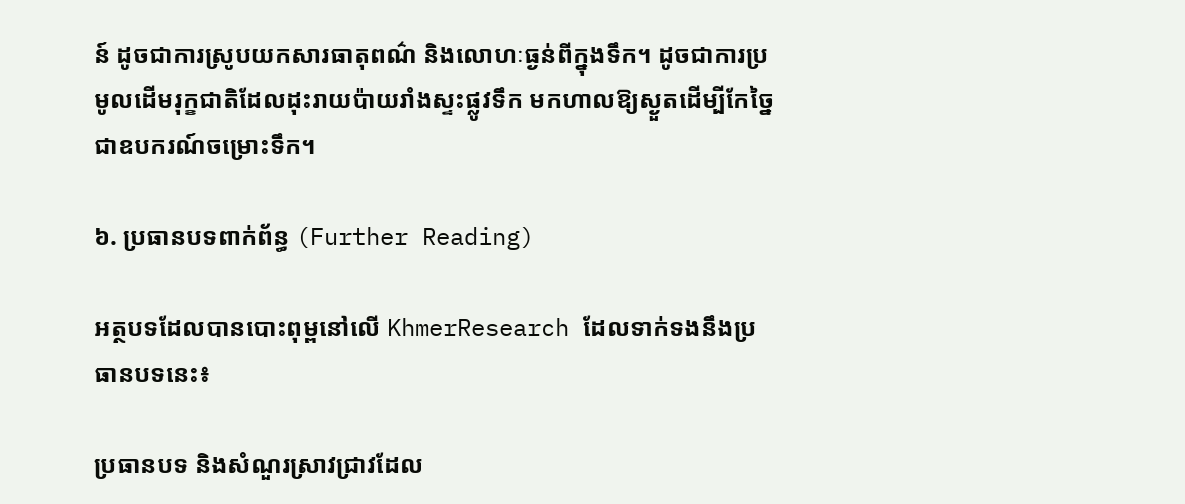ន៍ ដូចជាការស្រូបយកសារធាតុពណ៌ និងលោហៈធ្ងន់ពីក្នុងទឹក។ ដូចជាការប្រមូលដើមរុក្ខជាតិដែលដុះរាយប៉ាយរាំងស្ទះផ្លូវទឹក មកហាលឱ្យស្ងួតដើម្បីកែច្នៃជាឧបករណ៍ចម្រោះទឹក។

៦. ប្រធានបទពាក់ព័ន្ធ (Further Reading)

អត្ថបទដែលបានបោះពុម្ពនៅលើ KhmerResearch ដែលទាក់ទងនឹងប្រធានបទនេះ៖

ប្រធានបទ និងសំណួរស្រាវជ្រាវដែល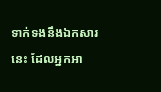ទាក់ទងនឹងឯកសារនេះ ដែលអ្នកអា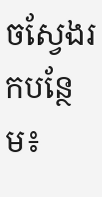ចស្វែងរកបន្ថែម៖